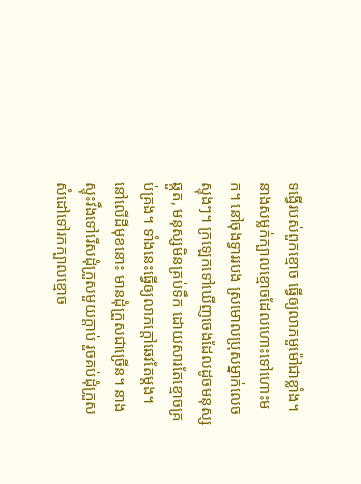ទង្វើរបស់ពួកខ្មោច ធ្វើឲ្យលាភមួម៉ៅជាខ្លាំង។ នាងសម្លក់ក្បាលខ្មោចដែលហោះទៅហោះមក។ នៅចុងទ្វាររបង ស្រមោលប្រុសម្នាក់លេចស្ទុងៗ។ ក្រឡេកទៅឃើញចេងដែលដូចមនុស្សឆ្កួត, មនុស្សមិនគ្រប់ទឹក ដោយសារតែខ្មោចគ្រប់គ្រង។ ទាំងនេះធ្វើឲ្យលាភក្តៅឆេវតែម្តង។
នៅលើដីមុខនោះ មានដុំក្រួសជាច្រើន។ នាងស្ទុះវឹងទៅរើសដុំក្រួសមួយក្តាប់ រួចគប់ដុំក្រួសសំដៅទៅរកក្បាលខ្មោច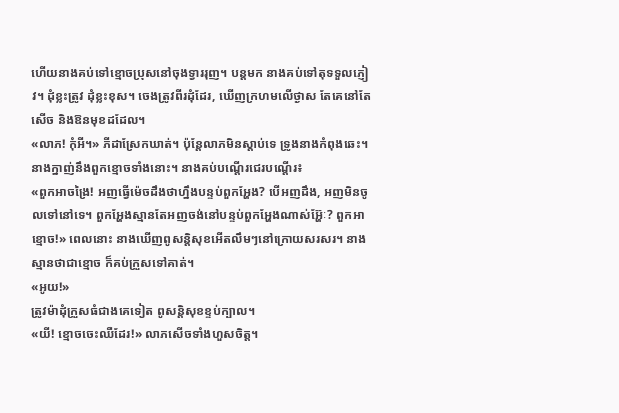ហើយនាងគប់ទៅខ្មោចប្រុសនៅចុងទ្វាររុញ។ បន្តមក នាងគប់ទៅតុទទួលភ្ញៀវ។ ដុំខ្លះត្រូវ ដុំខ្លះខុស។ ចេងត្រូវពីរដុំដែរ, ឃើញក្រហមលើថ្ងាស តែគេនៅតែសើច និងឱនមុខដដែល។
«លាភ! កុំអី។» ភីដាស្រែកឃាត់។ ប៉ុន្តែលាភមិនស្តាប់ទេ ទ្រូងនាងកំពុងឆេះ។ នាងក្នាញ់នឹងពួកខ្មោចទាំងនោះ។ នាងគប់បណ្តើរជេរបណ្តើរ៖
«ពួកអាចង្រៃ! អញធ្វើម៉េចដឹងថាហ្នឹងបន្ទប់ពួកអ្ហែង? បើអញដឹង, អញមិនចូលទៅនៅទេ។ ពួកអ្ហែងស្មានតែអញចង់នៅបន្ទប់ពួកអ្ហែងណាស់អ្ហ៊ែៈ? ពួកអាខ្មោច!» ពេលនោះ នាងឃើញពូសន្តិសុខអើតលឹមៗនៅក្រោយសរសរ។ នាងស្មានថាជាខ្មោច ក៏គប់ក្រួសទៅគាត់។
«អូយ!»
ត្រូវម៉ាដុំក្រួសធំជាងគេទៀត ពូសន្តិសុខខ្ទប់ក្បាល។
«យី! ខ្មោចចេះឈឺដែរ!» លាភសើចទាំងហួសចិត្ត។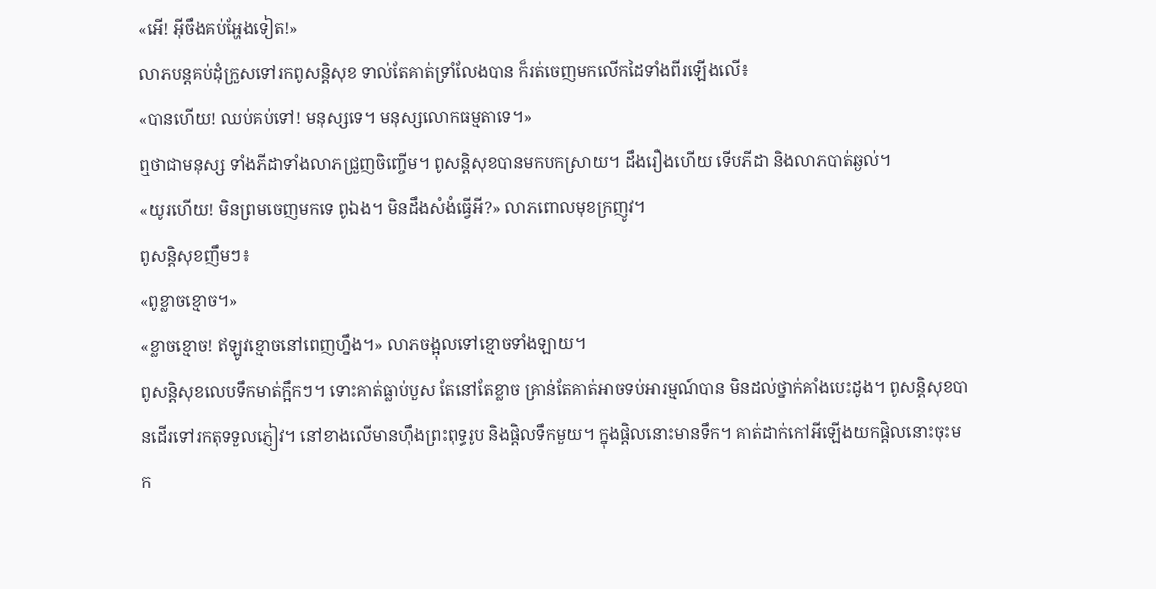«អើ! អ៊ីចឹងគប់អ្ហែងទៀត!»
លាភបន្តគប់ដុំក្រួសទៅរកពូសន្តិសុខ ទាល់តែគាត់ទ្រាំលែងបាន ក៏រត់ចេញមកលើកដៃទាំងពីរឡើងលើ៖
«បានហើយ! ឈប់គប់ទៅ! មនុស្សទេ។ មនុស្សលោកធម្មតាទេ។»
ឮថាជាមនុស្ស ទាំងភីដាទាំងលាភជ្រួញចិញ្ចើម។ ពូសន្តិសុខបានមកបកស្រាយ។ ដឹងរឿងហើយ ទើបភីដា និងលាភបាត់ឆ្ងល់។
«យូរហើយ! មិនព្រមចេញមកទេ ពូឯង។ មិនដឹងសំងំធ្វើអី?» លាភពោលមុខក្រញូវ។
ពូសន្តិសុខញឹមៗ៖
«ពូខ្លាចខ្មោច។»
«ខ្លាចខ្មោច! ឥឡូវខ្មោចនៅពេញហ្នឹង។» លាភចង្អុលទៅខ្មោចទាំងឡាយ។
ពូសន្តិសុខលេបទឹកមាត់ក្អឹកៗ។ ទោះគាត់ធ្លាប់បួស តែនៅតែខ្លាច គ្រាន់តែគាត់អាចទប់អារម្មណ៍បាន មិនដល់ថ្នាក់គាំងបេះដូង។ ពូសន្តិសុខបានដើរទៅរកតុទទួលភ្ញៀវ។ នៅខាងលើមានហ៊ឹងព្រះពុទ្ធរូប និងផ្តិលទឹកមួយ។ ក្នុងផ្តិលនោះមានទឹក។ គាត់ដាក់កៅអីឡើងយកផ្តិលនោះចុះមក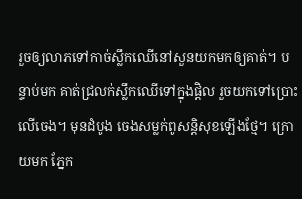រួចឲ្យលាភទៅកាច់ស្លឹកឈើនៅសួនយកមកឲ្យគាត់។ បន្ទាប់មក គាត់ជ្រលក់ស្លឹកឈើទៅក្នុងផ្តិល រួចយកទៅប្រោះលើចេង។ មុនដំបូង ចេងសម្លក់ពូសន្តិសុខឡើងថ្មែ។ ក្រោយមក ភ្នែក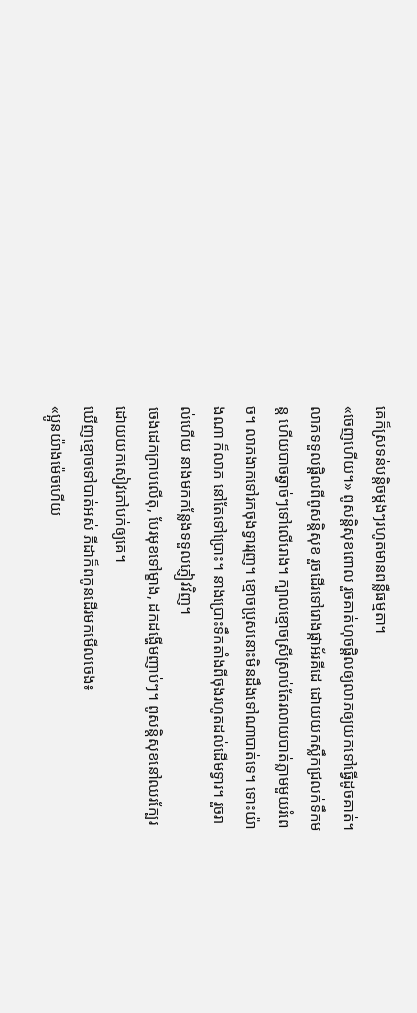គេក៏ស្រទន់បន្តិចម្តងៗរហូតមានពន្លឺធម្មតា។
«ចេញហើយ។» ពូសន្តិសុខពោល រួចគាត់ហុចផ្តិលឲ្យលាភឲ្យយកទៅធ្វើដូចគាត់។
លាភទទួលផ្តិលពីពូសន្តិសុខ រួចដើរទៅរោងផ្កាអ័រគីដេ ដោយយកស្លឹកជ្រលក់ទឹកមន្ត ហើយបាចឆ្វាច់ៗទៅលើរោង។ ក្បាលខ្មោចស្រីស្រាប់តែរលាយបាត់ភ្លាមមួយរំពេច។ លាភងាកទៅរកចុងទ្វាររុញ។ ខ្មោចប្រុសនោះមិនដឹងទៅណាបាត់ទេ។ ទោះយ៉ាងណា ក៏លាភ នៅតែទៅប្រោះ។ នាងប្រោះទឹកតាំងពីចុងរហូតដល់ដើមទ្វារ។ រួចរាល់ហើយ នាងមកកន្លែងទទួលភ្ញៀវវិញ។
ចេងដេកក្រាបលើតុ, បែរមុខទៅម្ខាង, ដកដង្ហើមញាប់ៗ។ ពូសន្តិសុខនៅឈរក្បែរដោយយកសៀវភៅបក់ឲ្យគេ។
ឃើញខ្មោចទៅបាត់អស់ ភីដាក៏ពកូនដើរមកមើលចេង៖
«ប្អូនយ៉ាងម៉េចហើយ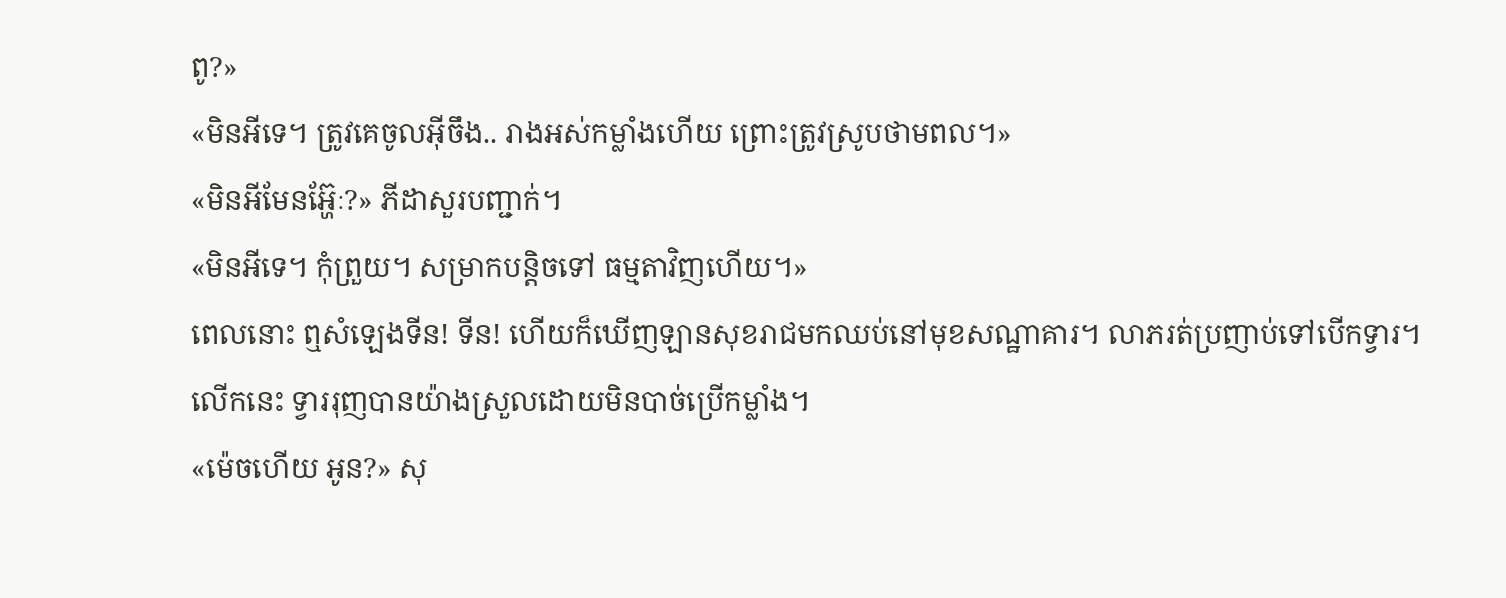ពូ?»
«មិនអីទេ។ ត្រូវគេចូលអ៊ីចឹង.. រាងអស់កម្លាំងហើយ ព្រោះត្រូវស្រូបថាមពល។»
«មិនអីមែនអ្ហ៊ែៈ?» ភីដាសួរបញ្ជាក់។
«មិនអីទេ។ កុំព្រួយ។ សម្រាកបន្តិចទៅ ធម្មតាវិញហើយ។»
ពេលនោះ ឮសំឡេងទីន! ទីន! ហើយក៏ឃើញឡានសុខរាជមកឈប់នៅមុខសណ្ឋាគារ។ លាភរត់ប្រញាប់ទៅបើកទ្វារ។ លើកនេះ ទ្វាររុញបានយ៉ាងស្រួលដោយមិនបាច់ប្រើកម្លាំង។
«ម៉េចហើយ អូន?» សុ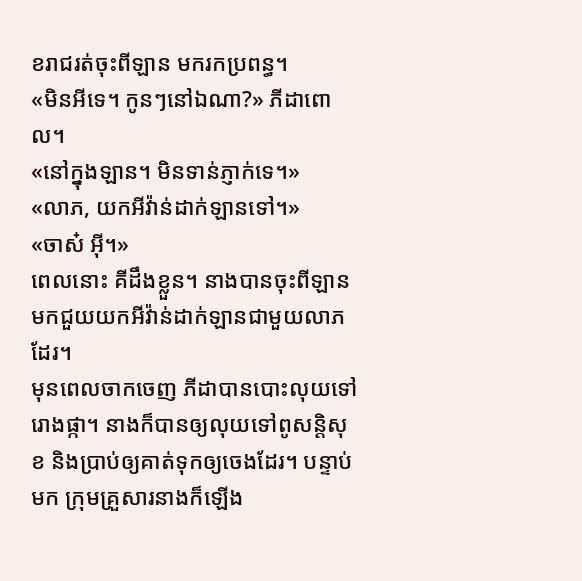ខរាជរត់ចុះពីឡាន មករកប្រពន្ធ។
«មិនអីទេ។ កូនៗនៅឯណា?» ភីដាពោល។
«នៅក្នុងឡាន។ មិនទាន់ភ្ញាក់ទេ។»
«លាភ, យកអីវ៉ាន់ដាក់ឡានទៅ។»
«ចាស៎ អ៊ី។»
ពេលនោះ គីដឹងខ្លួន។ នាងបានចុះពីឡានមកជួយយកអីវ៉ាន់ដាក់ឡានជាមួយលាភដែរ។
មុនពេលចាកចេញ ភីដាបានបោះលុយទៅរោងផ្កា។ នាងក៏បានឲ្យលុយទៅពូសន្តិសុខ និងប្រាប់ឲ្យគាត់ទុកឲ្យចេងដែរ។ បន្ទាប់មក ក្រុមគ្រួសារនាងក៏ឡើង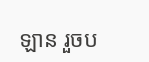ឡាន រួចប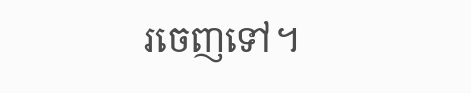រចេញទៅ។